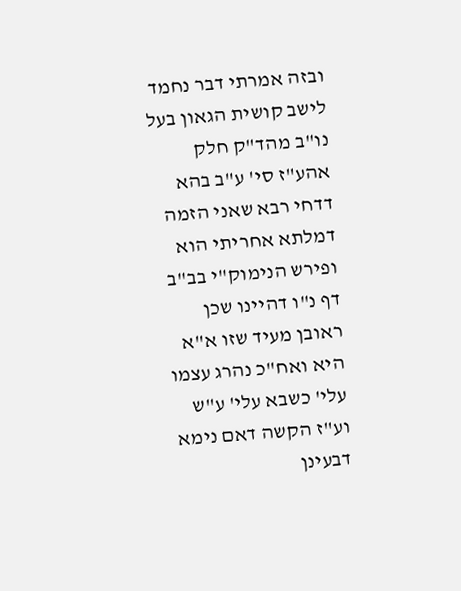ובזה אמרתי דבר נחמד לישב קושית הגאון בעל נו"ב מהד"ק חלק אהע"ז סי' ע"ב בהא דדחי רבא שאני הזמה דמלתא אחריתי הוא ופירש הנימוק"י בב"ב דף נ"ו דהיינו שכן ראובן מעיד שזו א"א היא ואח"כ נהרג עצמו עלי' כשבא עלי' ע"ש וע"ז הקשה דאם נימא דבעינן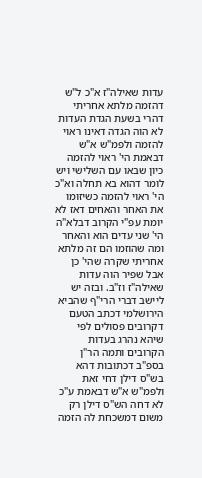עדות שאילה"ז א"כ ל"ש דהזמה מלתא אחריתי דהרי בשעת הגדת העדות לא הוה הגדה דאינו ראוי להזמה ולפמ"ש א"ש דבאמת הי' ראוי להזמה כיון שבאו עם השלישי ויש לומר דהוא בא תחלה וא"כ הי' ראוי להזמה כשיזומו את האחר והאחים דאז לא יומת עפ"י הקרוב דבלא"ה הי' שני עדים הוא והאחר ומה שהוזמו הם זה מלתא אחריתי שקרה שהי' כן אבל שפיר הוה עדות שאילה"ז וז"ב. ובזה יש ליישב דברי הרי"ף שהביא הירושלמי דכתב הטעם דקרובים פסולים לפי שיהא נהרג בעדות הקרובים ותמה הר"ן בספ"ב דכתובות דהא בש"ס דילן דחי זאת ולפמ"ש א"ש דבאמת ע"כ לא דחה הש"ס דילן רק משום דמשכחת לה הזמה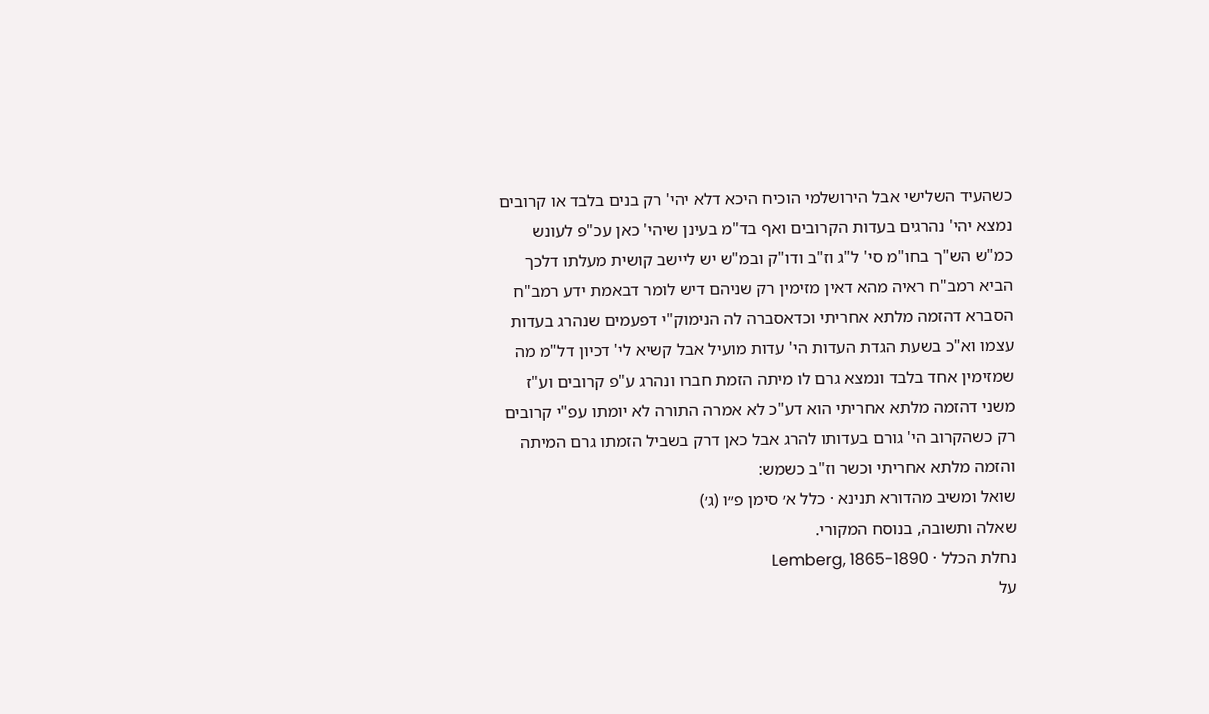כשהעיד השלישי אבל הירושלמי הוכיח היכא דלא יהי' רק בנים בלבד או קרובים נמצא יהי' נהרגים בעדות הקרובים ואף בד"מ בעינן שיהי' כאן עכ"פ לעונש כמ"ש הש"ך בחו"מ סי' ל"ג וז"ב ודו"ק ובמ"ש יש ליישב קושית מעלתו דלכך הביא רמב"ח ראיה מהא דאין מזימין רק שניהם דיש לומר דבאמת ידע רמב"ח הסברא דהזמה מלתא אחריתי וכדאסברה לה הנימוק"י דפעמים שנהרג בעדות עצמו וא"כ בשעת הגדת העדות הי' עדות מועיל אבל קשיא לי' דכיון דל"מ מה שמזימין אחד בלבד ונמצא גרם לו מיתה הזמת חברו ונהרג ע"פ קרובים וע"ז משני דהזמה מלתא אחריתי הוא דע"כ לא אמרה התורה לא יומתו עפ"י קרובים רק כשהקרוב הי' גורם בעדותו להרג אבל כאן דרק בשביל הזמתו גרם המיתה והזמה מלתא אחריתי וכשר וז"ב כשמש:
שואל ומשיב מהדורא תנינא · כלל א׳ סימן פ״ו (ג׳)
שאלה ותשובה, בנוסח המקורי.
נחלת הכלל · Lemberg, 1865-1890
על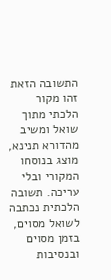התשובה הזאת
זהו מקור הלכתי מתוך שואל ומשיב מהדורא תנינא, מוצג בנוסחו המקורי ובלי עריכה. תשובה הלכתית נכתבה לשואל מסוים, בזמן מסוים ובנסיבות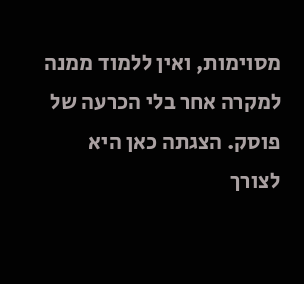מסוימות, ואין ללמוד ממנה למקרה אחר בלי הכרעה של פוסק. הצגתה כאן היא לצורך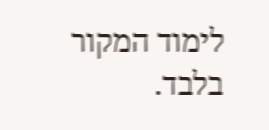לימוד המקור בלבד.